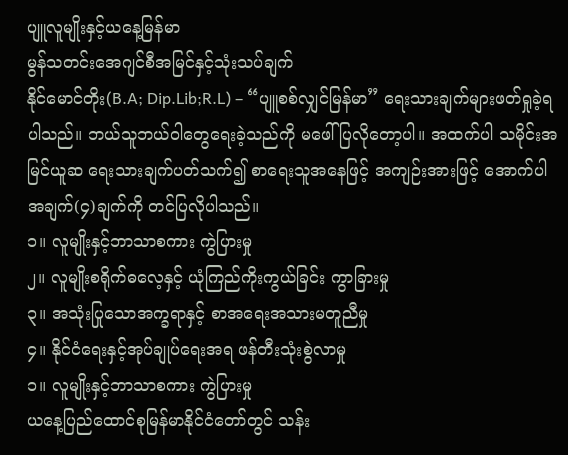ပျူလူမျိုးနှင့်ယနေ့မြန်မာ
မွန်သတင်းအေဂျင်စီအမြင်နှင့်သုံးသပ်ချက်
နိုင်မောင်တိုး(B.A; Dip.Lib;R.L) – “ပျူစစ်လျှင်မြန်မာ” ရေးသားချက်များဖတ်ရှုခဲ့ရပါသည်။ ဘယ်သူဘယ်ဝါတွေရေးခဲ့သည်ကို မဖေါ်ပြလိုတော့ပါ။ အထက်ပါ သမိုင်းအမြင်ယူဆ ရေးသားချက်ပတ်သက်၍ စာရေးသူအနေဖြင့် အကျဉ်းအားဖြင့် အောက်ပါ အချက်(၄)ချက်ကို တင်ပြလိုပါသည်။
၁။ လူမျိုးနှင့်ဘာသာစကား ကွဲပြားမှု
၂။ လူမျိုးစရိုက်ဓလေ့နှင့် ယုံကြည်ကိုးကွယ်ခြင်း ကွာခြားမှု
၃။ အသုံးပြုသောအက္ခရာနှင့် စာအရေးအသားမတူညီမှု
၄။ နိုင်ငံရေးနှင့်အုပ်ချုပ်ရေးအရ ဖန်တီးသုံးစွဲလာမှု
၁။ လူမျိုးနှင့်ဘာသာစကား ကွဲပြားမှု
ယနေ့ပြည်ထောင်စုမြန်မာနိုင်ငံတော်တွင် သန်း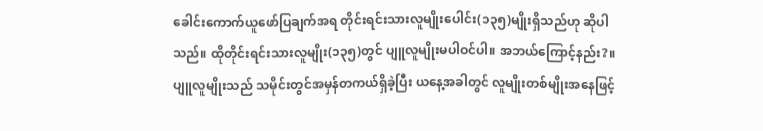ခေါင်းကောက်ယူဖော်ပြချက်အရ တိုင်းရင်းသားလူမျိုးပေါင်း(၁၃၅)မျိုးရှိသည်ဟု ဆိုပါသည်။ ထိုတိုင်းရင်းသားလူမျိုး(၁၃၅)တွင် ပျူလူမျိုးမပါဝင်ပါ။ အဘယ်ကြောင့်နည်း?။ ပျူလူမျိုးသည် သမိုင်းတွင်အမှန်တကယ်ရှိခဲ့ပြီး ယနေ့အခါတွင် လူမျိုးတစ်မျိုးအနေဖြင့်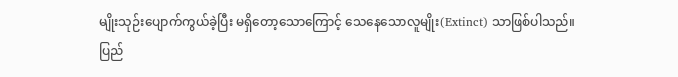မျိုးသုဉ်းပျောက်ကွယ်ခဲ့ပြီး မရှိတော့သောကြောင့် သေနေသောလူမျိုး(Extinct) သာဖြစ်ပါသည်။
ပြည်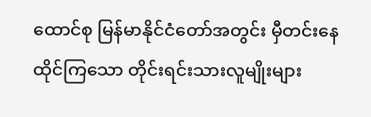ထောင်စု မြန်မာနိုင်ငံတော်အတွင်း မှီတင်းနေထိုင်ကြသော တိုင်းရင်းသားလူမျိုးများ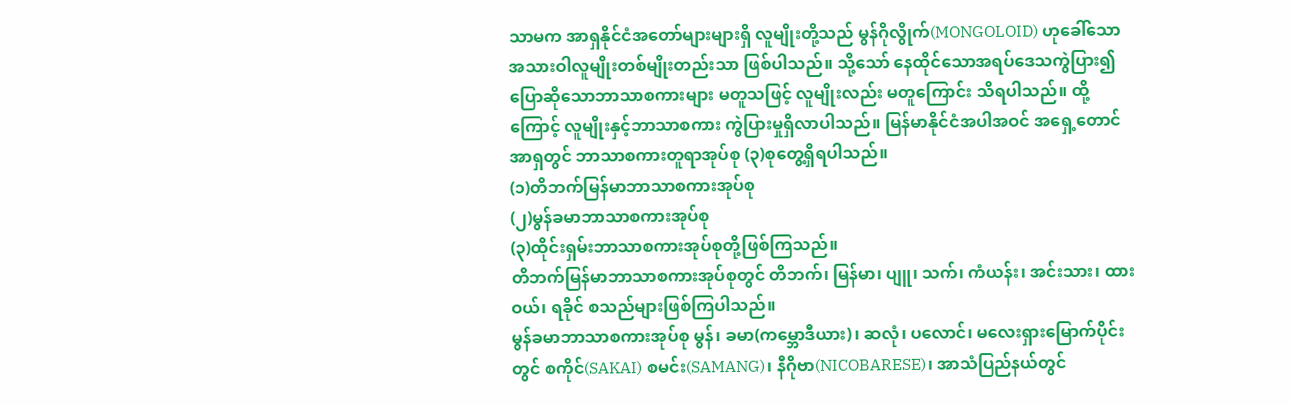သာမက အာရှနိုင်ငံအတော်များများရှိ လူမျိုးတို့သည် မွန်ဂိုလွိုက်(MONGOLOID) ဟုခေါ်သော အသားဝါလူမျိုးတစ်မျိုးတည်းသာ ဖြစ်ပါသည်။ သို့သော် နေထိုင်သောအရပ်ဒေသကွဲပြား၍ ပြောဆိုသောဘာသာစကားများ မတူသဖြင့် လူမျိုးလည်း မတူကြောင်း သိရပါသည်။ ထို့ကြောင့် လူမျိုးနှင့်ဘာသာစကား ကွဲပြားမှုရှိလာပါသည်။ မြန်မာနိုင်ငံအပါအဝင် အရှေ့တောင်အာရှတွင် ဘာသာစကားတူရာအုပ်စု (၃)စုတွေ့ရှိရပါသည်။
(၁)တိဘက်မြန်မာဘာသာစကားအုပ်စု
(၂)မွန်ခမာဘာသာစကားအုပ်စု
(၃)ထိုင်းရှမ်းဘာသာစကားအုပ်စုတို့ဖြစ်ကြသည်။
တိဘက်မြန်မာဘာသာစကားအုပ်စုတွင် တိဘက်၊ မြန်မာ၊ ပျူ၊ သက်၊ ကံယန်း၊ အင်းသား၊ ထားဝယ်၊ ရခိုင် စသည်များဖြစ်ကြပါသည်။
မွန်ခမာဘာသာစကားအုပ်စု မွန်၊ ခမာ(ကမ္ဘောဒီယား)၊ ဆလုံ၊ ပလောင်၊ မလေးရှားမြောက်ပိုင်းတွင် စကိုင်(SAKAI) စမင်း(SAMANG)၊ နီဂိုဗာ(NICOBARESE)၊ အာသံပြည်နယ်တွင်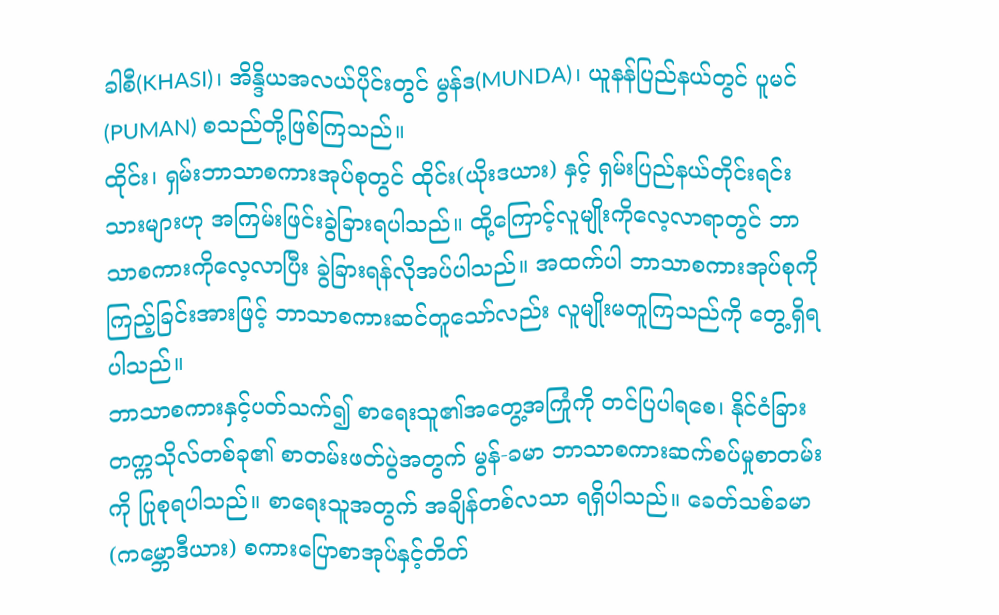ခါစီ(KHASI)၊ အိန္ဒိယအလယ်ပိုင်းတွင် မွန်ဒ(MUNDA)၊ ယူနန်ပြည်နယ်တွင် ပူမင်(PUMAN) စသည်တို့ဖြစ်ကြသည်။
ထိုင်း၊ ရှမ်းဘာသာစကားအုပ်စုတွင် ထိုင်း(ယိုးဒယား) နှင့် ရှမ်းပြည်နယ်တိုင်းရင်းသားများဟု အကြမ်းဖြင်းခွဲခြားရပါသည်။ ထို့ကြောင့်လူမျိုးကိုလေ့လာရာတွင် ဘာသာစကားကိုလေ့လာပြီး ခွဲခြားရန်လိုအပ်ပါသည်။ အထက်ပါ ဘာသာစကားအုပ်စုကိုကြည့်ခြင်းအားဖြင့် ဘာသာစကားဆင်တူသော်လည်း လူမျိုးမတူကြသည်ကို တွေ့ရှိရပါသည်။
ဘာသာစကားနှင့်ပတ်သက်၍ စာရေးသူ၏အတွေ့အကြုံကို တင်ပြပါရစေ၊ နိုင်ငံခြားတက္ကသိုလ်တစ်ခု၏ စာတမ်းဖတ်ပွဲအတွက် မွန်-ခမာ ဘာသာစကားဆက်စပ်မှုစာတမ်းကို ပြုစုရပါသည်။ စာရေးသူအတွက် အချိန်တစ်လသာ ရရှိပါသည်။ ခေတ်သစ်ခမာ(ကမ္ဘောဒီယား) စကားပြောစာအုပ်နှင့်တိတ်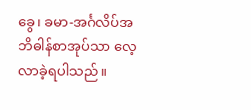ခွေ၊ ခမာ-အင်္ဂလိပ်အဘိဓါန်စာအုပ်သာ လေ့လာခဲ့ရပါသည်။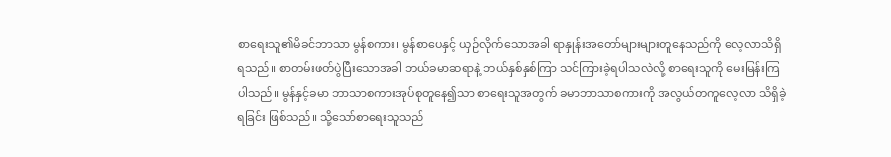စာရေးသူ၏မိခင်ဘာသာ မွန်စကား၊ မွန်စာပေနှင့် ယှဉ်လိုက်သောအခါ ရာနှုန်းအတော်များများတူနေသည်ကို လေ့လာသိရှိရသည်။ စာတမ်းဖတ်ပွဲပြီးသောအခါ ဘယ်ခမာဆရာနဲ့ ဘယ်နှစ်နှစ်ကြာ သင်ကြားခဲ့ရပါသလဲလို့ စာရေးသူကို မေးမြန်းကြပါသည်။ မွန်နှင့်ခမာ ဘာသာစကားအုပ်စုတူနေ၍သာ စာရေးသူအတွက် ခမာဘာသာစကားကို အလွယ်တကူလေ့လာ သိရှိခဲ့ရခြင်း ဖြစ်သည်။ သို့သော်စာရေးသူသည်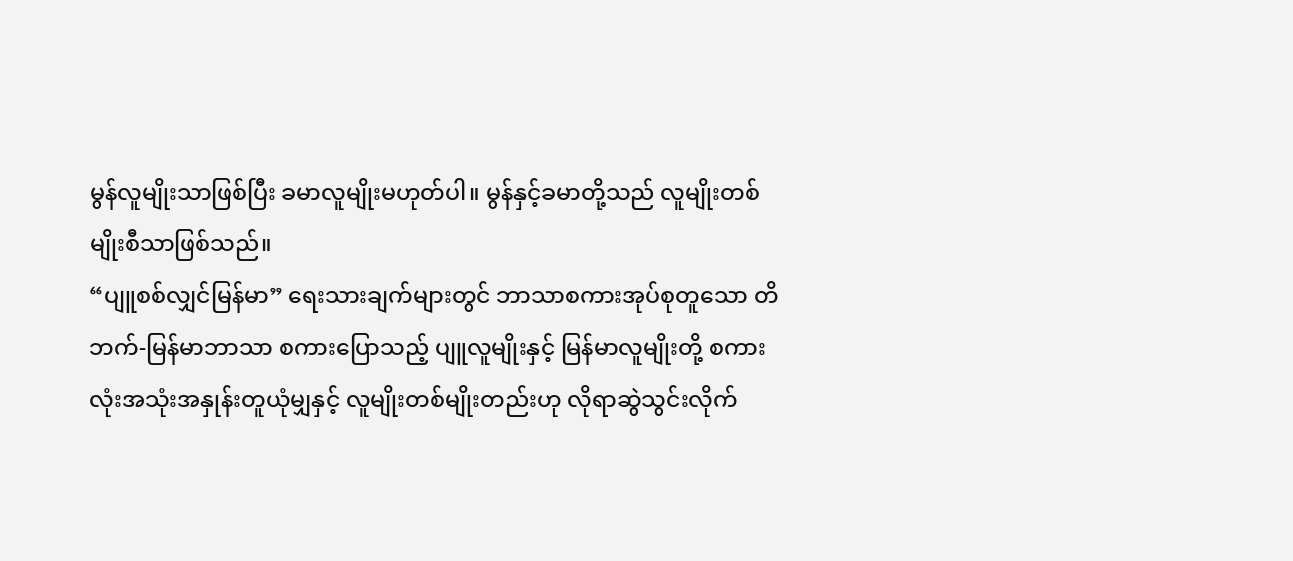မွန်လူမျိုးသာဖြစ်ပြီး ခမာလူမျိုးမဟုတ်ပါ။ မွန်နှင့်ခမာတို့သည် လူမျိုးတစ်မျိုးစီသာဖြစ်သည်။
“ပျူစစ်လျှင်မြန်မာ” ရေးသားချက်များတွင် ဘာသာစကားအုပ်စုတူသော တိဘက်-မြန်မာဘာသာ စကားပြောသည့် ပျူလူမျိုးနှင့် မြန်မာလူမျိုးတို့ စကားလုံးအသုံးအနှုန်းတူယုံမျှနှင့် လူမျိုးတစ်မျိုးတည်းဟု လိုရာဆွဲသွင်းလိုက်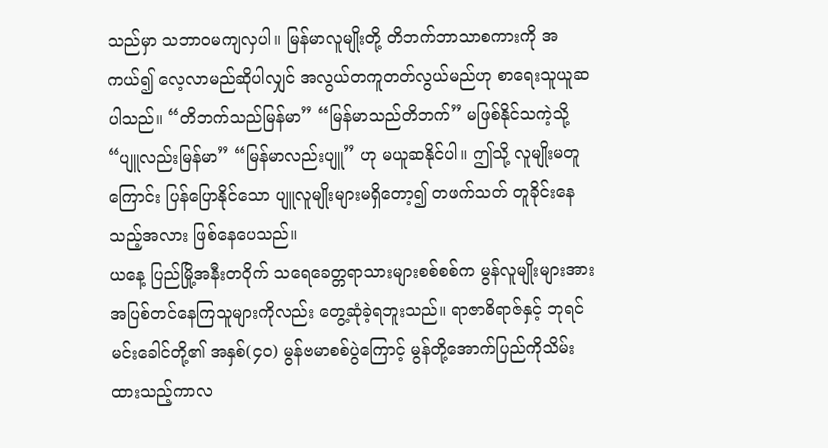သည်မှာ သဘာဝမကျလှပါ။ မြန်မာလူမျိုးတို့ တိဘက်ဘာသာစကားကို အကယ်၍ လေ့လာမည်ဆိုပါလျှင် အလွယ်တကူတတ်လွယ်မည်ဟု စာရေးသူယူဆပါသည်။ “တိဘက်သည်မြန်မာ” “မြန်မာသည်တိဘက်” မဖြစ်နိုင်သကဲ့သို့ “ပျူလည်းမြန်မာ” “မြန်မာလည်းပျူ” ဟု မယူဆနိုင်ပါ။ ဤသို့ လူမျိုးမတူကြောင်း ပြန်ပြောနိုင်သော ပျူလူမျိုးများမရှိတော့၍ တဖက်သတ် တူခိုင်းနေသည့်အလား ဖြစ်နေပေသည်။
ယနေ့ ပြည်မြို့အနီးတဝိုက် သရေခေတ္တရာသားများစစ်စစ်က မွန်လူမျိုးများအား အပြစ်တင်နေကြသူများကိုလည်း တွေ့ဆုံခဲ့ရဘူးသည်။ ရာဇာဓိရာဇ်နှင့် ဘုရင်မင်းခေါင်တို့၏ အနှစ်(၄၀) မွန်ဗမာစစ်ပွဲကြောင့် မွန်တို့အောက်ပြည်ကိုသိမ်းထားသည့်ကာလ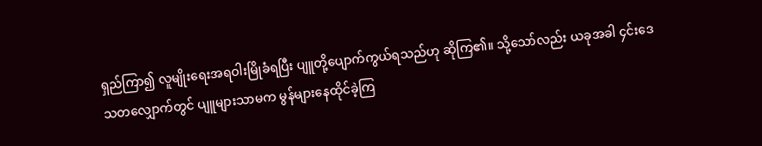ရှည်ကြာ၍ လူမျိုးရေးအရဝါးမြိုခံရပြီး ပျူတို့ပျောက်ကွယ်ရသည်ဟု ဆိုကြ၏။ သို့သော်လည်း ယခုအခါ ၄င်းဒေသတလျှောက်တွင် ပျူများသာမက မွန်များနေထိုင်ခဲ့ကြ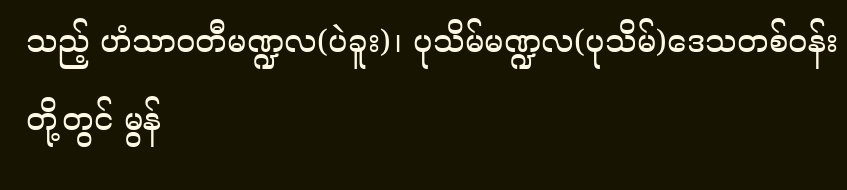သည့် ဟံသာဝတီမဏ္ဍလ(ပဲခူး)၊ ပုသိမ်မဏ္ဍလ(ပုသိမ်)ဒေသတစ်ဝန်းတို့တွင် မွန်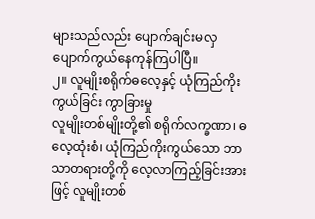များသည်လည်း ပျောက်ချင်းမလှ ပျောက်ကွယ်နေကုန်ကြပါပြီ။
၂။ လူမျိုးစရိုက်ဓလေ့နှင့် ယုံကြည်ကိုးကွယ်ခြင်း ကွာခြားမှု
လူမျိုးတစ်မျိုးတို့၏ စရိုက်လက္ခဏာ၊ ဓလေ့ထုံးစံ၊ ယုံကြည်ကိုးကွယ်သော ဘာသာတရားတို့ကို လေ့လာကြည့်ခြင်းအားဖြင့် လူမျိုးတစ်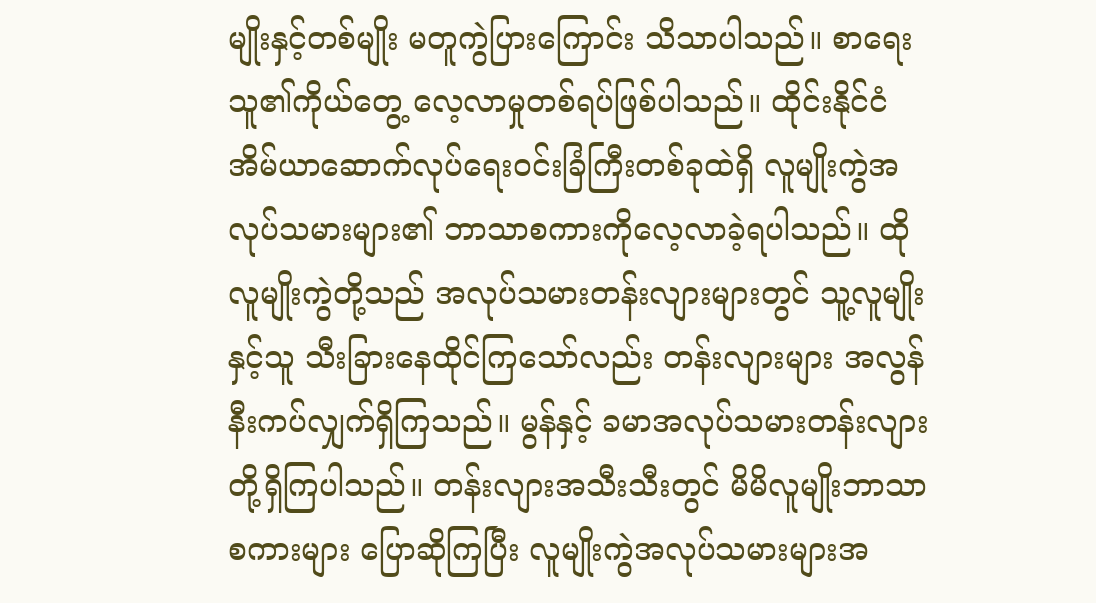မျိုးနှင့်တစ်မျိုး မတူကွဲပြားကြောင်း သိသာပါသည်။ စာရေးသူ၏ကိုယ်တွေ့ လေ့လာမှုတစ်ရပ်ဖြစ်ပါသည်။ ထိုင်းနိုင်ငံ အိမ်ယာဆောက်လုပ်ရေးဝင်းခြံကြီးတစ်ခုထဲရှိ လူမျိုးကွဲအလုပ်သမားများ၏ ဘာသာစကားကိုလေ့လာခဲ့ရပါသည်။ ထိုလူမျိုးကွဲတို့သည် အလုပ်သမားတန်းလျားများတွင် သူ့လူမျိုးနှင့်သူ သီးခြားနေထိုင်ကြသော်လည်း တန်းလျားများ အလွန်နီးကပ်လျှက်ရှိကြသည်။ မွန်နှင့် ခမာအလုပ်သမားတန်းလျားတို့ရှိကြပါသည်။ တန်းလျားအသီးသီးတွင် မိမိလူမျိုးဘာသာစကားများ ပြောဆိုကြပြီး လူမျိုးကွဲအလုပ်သမားများအ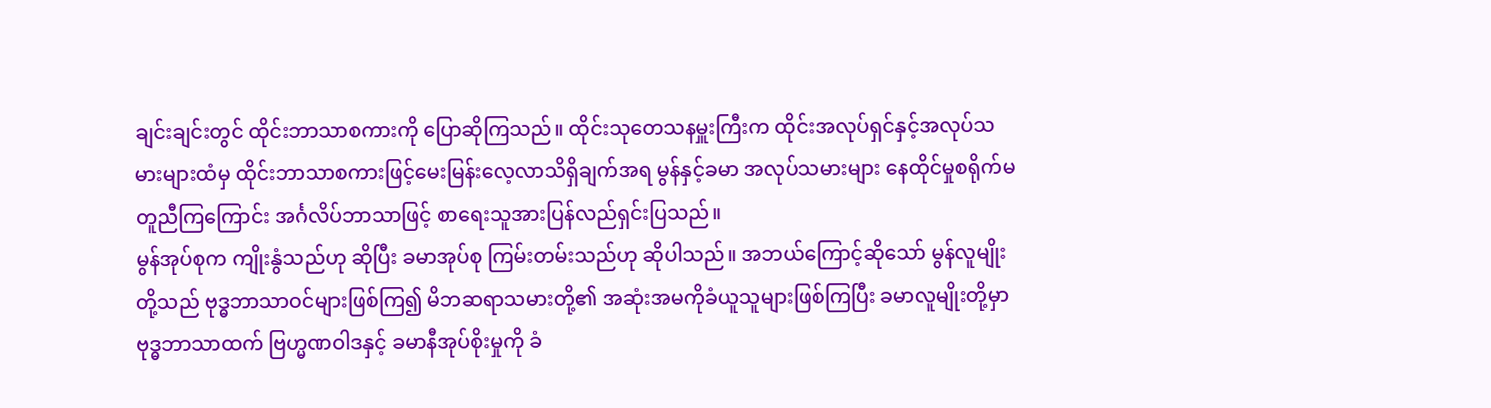ချင်းချင်းတွင် ထိုင်းဘာသာစကားကို ပြောဆိုကြသည်။ ထိုင်းသုတေသနမှူးကြီးက ထိုင်းအလုပ်ရှင်နှင့်အလုပ်သမားများထံမှ ထိုင်းဘာသာစကားဖြင့်မေးမြန်းလေ့လာသိရှိချက်အရ မွန်နှင့်ခမာ အလုပ်သမားများ နေထိုင်မှုစရိုက်မတူညီကြကြောင်း အင်္ဂလိပ်ဘာသာဖြင့် စာရေးသူအားပြန်လည်ရှင်းပြသည်။
မွန်အုပ်စုက ကျိုးနွံသည်ဟု ဆိုပြီး ခမာအုပ်စု ကြမ်းတမ်းသည်ဟု ဆိုပါသည်။ အဘယ်ကြောင့်ဆိုသော် မွန်လူမျိုးတို့သည် ဗုဒ္ဓဘာသာဝင်များဖြစ်ကြ၍ မိဘဆရာသမားတို့၏ အဆုံးအမကိုခံယူသူများဖြစ်ကြပြီး ခမာလူမျိုးတို့မှာ ဗုဒ္ဓဘာသာထက် ဗြဟ္မဏဝါဒနှင့် ခမာနီအုပ်စိုးမှုကို ခံ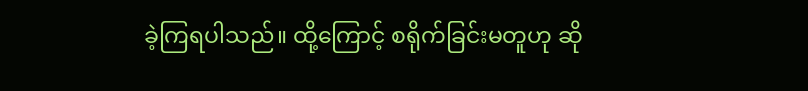ခဲ့ကြရပါသည်။ ထို့ကြောင့် စရိုက်ခြင်းမတူဟု ဆို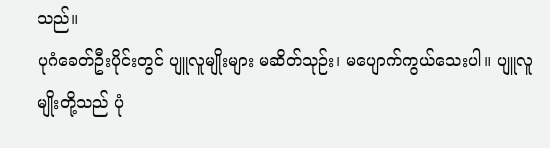သည်။
ပုဂံခေတ်ဦးပိုင်းတွင် ပျူလူမျိုးများ မဆိတ်သုဉ်း၊ မပျောက်ကွယ်သေးပါ။ ပျူလူမျိုးတို့သည် ပုံ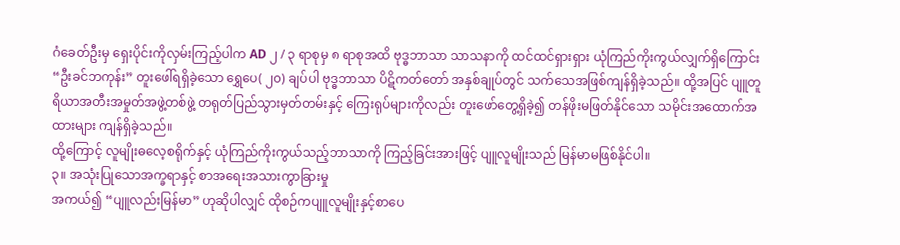ဂံခေတ်ဦးမှ ရှေးပိုင်းကိုလှမ်းကြည့်ပါက AD ၂ / ၃ ရာစုမှ ၈ ရာစုအထိ ဗုဒ္ဓဘာသာ သာသနာကို ထင်ထင်ရှားရှား ယုံကြည်ကိုးကွယ်လျှက်ရှိကြောင်း “ဦးခင်ဘကုန်း” တူးဖေါ်ရရှိခဲ့သော ရွှေပေ( ၂၀) ချပ်ပါ ဗုဒ္ဓဘာသာ ပိဋိကတ်တော် အနှစ်ချုပ်တွင် သက်သေအဖြစ်ကျန်ရှိခဲ့သည်။ ထို့အပြင် ပျူတူရိယာအတီးအမှုတ်အဖွဲ့တစ်ဖွဲ့ တရုတ်ပြည်သွားမှတ်တမ်းနှင့် ကြေးရုပ်များကိုလည်း တူးဖော်တွေ့ရှိခဲ့၍ တန်ဖိုးမဖြတ်နိုင်သော သမိုင်းအထောက်အထားများ ကျန်ရှိခဲ့သည်။
ထို့ကြောင့် လူမျိုးဓလေ့စရိုက်နှင့် ယုံကြည်ကိုးကွယ်သည့်ဘာသာကို ကြည့်ခြင်းအားဖြင့် ပျူလူမျိုးသည် မြန်မာမဖြစ်နိုင်ပါ။
၃။ အသုံးပြုသောအက္ခရာနှင့် စာအရေးအသားကွာခြားမှု
အကယ်၍ “ပျူလည်းမြန်မာ” ဟုဆိုပါလျှင် ထိုစဉ်ကပျူလူမျိုးနှင့်စာပေ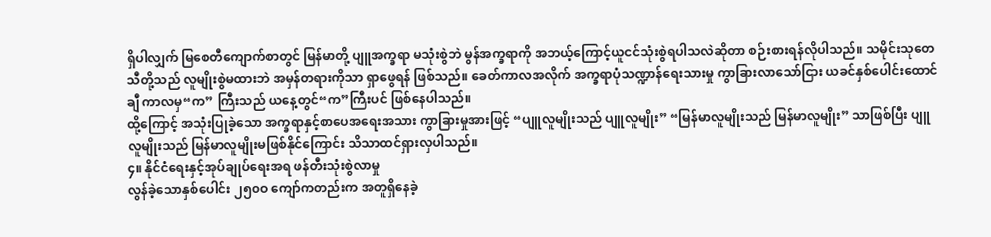ရှိပါလျှက် မြစေတီကျောက်စာတွင် မြန်မာတို့ ပျူအက္ခရာ မသုံးစွဲဘဲ မွန်အက္ခရာကို အဘယ့်ကြောင့်ယူငင်သုံးစွဲရပါသလဲဆိုတာ စဉ်းစားရန်လိုပါသည်။ သမိုင်းသုတေသီတို့သည် လူမျိုးစွဲမထားဘဲ အမှန်တရားကိုသာ ရှာဖွေရန် ဖြစ်သည်။ ခေတ်ကာလအလိုက် အက္ခရာပုံသဏ္ဍာန်ရေးသားမှု ကွာခြားလာသော်ငြား ယခင်နှစ်ပေါင်းထောင်ချီ ကာလမှ“က” ကြီးသည် ယနေ့တွင်“က”ကြီးပင် ဖြစ်နေပါသည်။
ထို့ကြောင့် အသုံးပြုခဲ့သော အက္ခရာနှင့်စာပေအရေးအသား ကွာခြားမှုအားဖြင့် “ပျူလူမျိုးသည် ပျူလူမျိုး” “မြန်မာလူမျိုးသည် မြန်မာလူမျိုး” သာဖြစ်ပြီး ပျူလူမျိုးသည် မြန်မာလူမျိုးမဖြစ်နိုင်ကြောင်း သိသာထင်ရှားလှပါသည်။
၄။ နိုင်ငံရေးနှင့်အုပ်ချုပ်ရေးအရ ဖန်တီးသုံးစွဲလာမှု
လွန်ခဲ့သောနှစ်ပေါင်း ၂၅၀ဝ ကျော်ကတည်းက အတူရှိနေခဲ့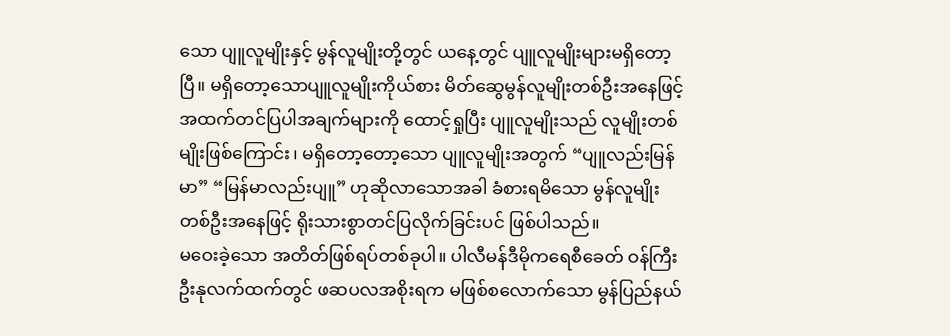သော ပျူလူမျိုးနှင့် မွန်လူမျိုးတို့တွင် ယနေ့တွင် ပျူလူမျိုးများမရှိတော့ပြီ။ မရှိတော့သောပျူလူမျိုးကိုယ်စား မိတ်ဆွေမွန်လူမျိုးတစ်ဦးအနေဖြင့် အထက်တင်ပြပါအချက်များကို ထောင့်ရှုပြီး ပျူလူမျိုးသည် လူမျိုးတစ်မျိုးဖြစ်ကြောင်း၊ မရှိတော့တော့သော ပျူလူမျိုးအတွက် “ပျူလည်းမြန်မာ” “မြန်မာလည်းပျူ” ဟုဆိုလာသောအခါ ခံစားရမိသော မွန်လူမျိုးတစ်ဦးအနေဖြင့် ရိုးသားစွာတင်ပြလိုက်ခြင်းပင် ဖြစ်ပါသည်။
မဝေးခဲ့သော အတိတ်ဖြစ်ရပ်တစ်ခုပါ။ ပါလီမန်ဒီမိုကရေစီခေတ် ဝန်ကြီးဦးနုလက်ထက်တွင် ဖဆပလအစိုးရက မဖြစ်စလောက်သော မွန်ပြည်နယ်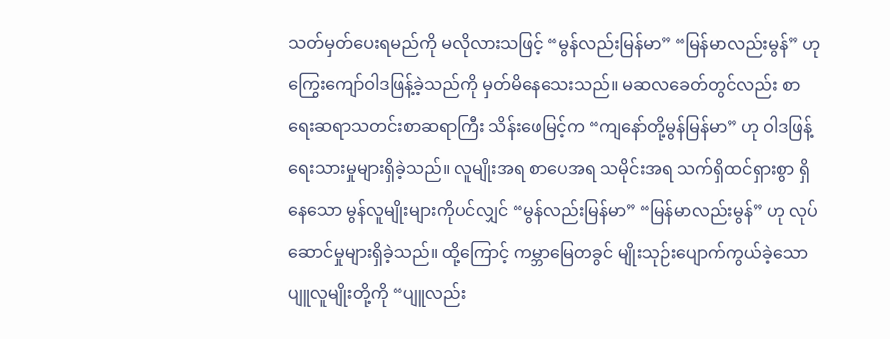သတ်မှတ်ပေးရမည်ကို မလိုလားသဖြင့် “မွန်လည်းမြန်မာ” “မြန်မာလည်းမွန်” ဟု ကြွေးကျော်ဝါဒဖြန့်ခဲ့သည်ကို မှတ်မိနေသေးသည်။ မဆလခေတ်တွင်လည်း စာရေးဆရာသတင်းစာဆရာကြီး သိန်းဖေမြင့်က “ကျနော်တို့မွန်မြန်မာ” ဟု ဝါဒဖြန့်ရေးသားမှုများရှိခဲ့သည်။ လူမျိုးအရ စာပေအရ သမိုင်းအရ သက်ရှိထင်ရှားစွာ ရှိနေသော မွန်လူမျိုးများကိုပင်လျှင် “မွန်လည်းမြန်မာ” “မြန်မာလည်းမွန်” ဟု လုပ်ဆောင်မှုများရှိခဲ့သည်။ ထို့ကြောင့် ကမ္ဘာမြေတခွင် မျိုးသုဉ်းပျောက်ကွယ်ခဲ့သော ပျူလူမျိုးတို့ကို “ပျူလည်း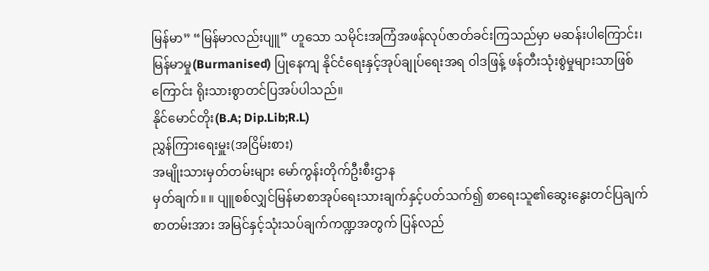မြန်မာ” “မြန်မာလည်းပျူ” ဟူသော သမိုင်းအကြံအဖန်လုပ်ဇာတ်ခင်းကြသည်မှာ မဆန်းပါကြောင်း၊ မြန်မာမှု(Burmanised) ပြုနေကျ နိုင်ငံရေးနှင့်အုပ်ချုပ်ရေးအရ ဝါဒဖြန့် ဖန်တီးသုံးစွဲမှုများသာဖြစ်ကြောင်း ရိုးသားစွာတင်ပြအပ်ပါသည်။
နိုင်မောင်တိုး(B.A; Dip.Lib;R.L)
ညွှန်ကြားရေးမှူး(အငြိမ်းစား)
အမျိုးသားမှတ်တမ်းများ မော်ကွန်းတိုက်ဦးစီးဌာန
မှတ်ချက်။ ။ ပျူစစ်လျှင်မြန်မာစာအုပ်ရေးသားချက်နှင့်ပတ်သက်၍ စာရေးသူ၏ဆွေးနွေးတင်ပြချက် စာတမ်းအား အမြင်နှင့်သုံးသပ်ချက်ကဏ္ဍအတွက် ပြန်လည်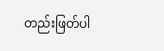တည်းဖြတ်ပါ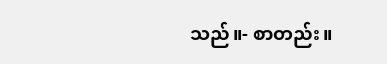သည်။- စာတည်း။